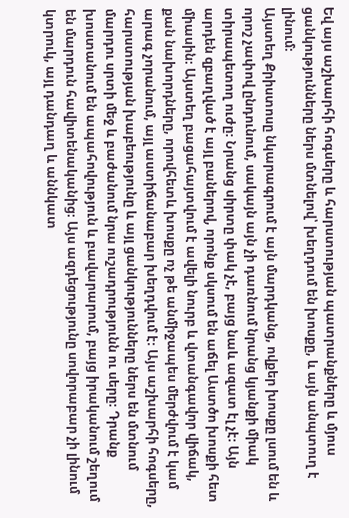Եվ այս աշխարհի հոգսերը և հարստության պատրանքները և մյուս ցանկությունները ներս մտնելով՝ խեղդում են խոսքը, և այն անպտուղ է լինում։
Այստեղ Քրիստոսը նկարագրում է այն մարդկանց, ովքեր խոսքը լսում են և որոշ չափով ընդունում, սակայն այն չի դառնում նրանց կյանքի միակ տիրապետող ուժը։ Նրանց սիրտը փակ չէ, բայց նաև ազատ էլ չէ։ Այն արդեն զբաղված է այլ բաներով, որոնք սկսում են աճել Աստծո խոսքի հետ միասին։ Այստեղ բացահայտվում է ավելի նուրբ և վտանգավոր վիճակ, քան նախորդները, որովհետև խոսքը ոչ թե անմիջապես մերժվում է կամ արագ չորանում, այլ աստիճանաբար խեղդվում է։ Այս աշխարհի հոգսերը, հարստության խաբեությունը և այլ ցանկությունները ներս են մտնում մարդու սրտի մեջ և բաժանում նրա ուշադրությունն ու սերը։ Դրանք խոստանում են ապահովություն և բավարարում, բայց իրականում շեղում են մարդուն հավիտենականից։ Այս ազդեցությունը սովորաբար չի լինում կտրուկ, այլ դանդաղ և աննկատ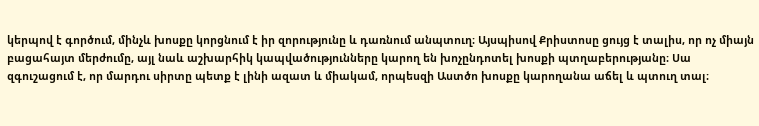կերպով է գործում, մինչև խոսքը կորցնում է իր զորությունը և դառնում անպտուղ։ Այսպիսով Քրիստոսը ցույց է տալիս, որ ոչ միայն բացահայտ մերժումը, այլ նաև աշխարհիկ կապվածությունները կարող են խոչընդոտել խոսքի պտղաբերությանը։ Սա զգուշացում է, որ մարդու սիրտը պետք է լինի ազատ և միակամ, որպեսզի Աստծո խոսքը կարողանա աճել և պտուղ տալ։